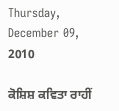Thursday, December 09, 2010

ਕੋਸ਼ਿਸ਼ ਕਵਿਤਾ ਰਾਹੀਂ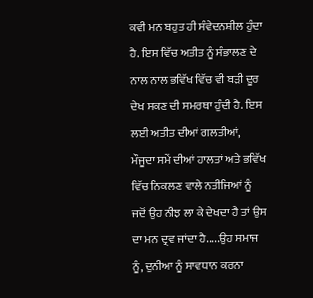ਕਵੀ ਮਨ ਬਹੁਤ ਹੀ ਸੰਵੇਦਨਸ਼ੀਲ ਹੁੰਦਾ ਹੈ. ਇਸ ਵਿੱਚ ਅਤੀਤ ਨੂੰ ਸੰਭਾਲਣ ਦੇ ਨਾਲ ਨਾਲ ਭਵਿੱਖ ਵਿੱਚ ਵੀ ਬੜੀ ਦੂਰ ਦੇਖ ਸਕਣ ਦੀ ਸਮਰਥਾ ਹੁੰਦੀ ਹੈ. ਇਸ ਲਈ ਅਤੀਤ ਦੀਆਂ ਗਲਤੀਆਂ, ਮੌਜੂਦਾ ਸਮੇਂ ਦੀਆਂ ਹਾਲਤਾਂ ਅਤੇ ਭਵਿੱਖ ਵਿੱਚ ਨਿਕਲਣ ਵਾਲੇ ਨਤੀਜਿਆਂ ਨੂੰ ਜਦੋਂ ਉਹ ਨੀਝ ਲਾ ਕੇ ਦੇਖਦਾ ਹੈ ਤਾਂ ਉਸ ਦਾ ਮਨ ਦ੍ਰਵ ਜਾਂਦਾ ਹੈ.....ਉਹ ਸਮਾਜ ਨੂੰ, ਦੁਨੀਆ ਨੂੰ ਸਾਵਧਾਨ ਕਰਨਾ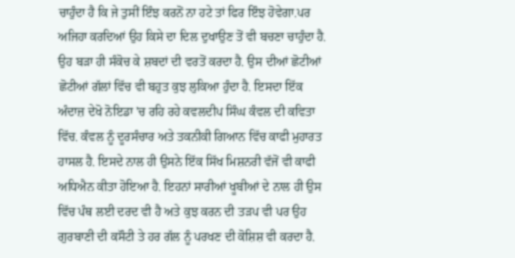ਚਾਹੁੰਦਾ ਹੈ ਕਿ ਜੇ ਤੁਸੀਂ ਇੰਝ ਕਰਨੋਂ ਨਾ ਹਟੇ ਤਾਂ ਫਿਰ ਇੰਝ ਹੋਵੇਗਾ.ਪਰ ਅਜਿਹਾ ਕਰਦਿਆਂ ਉਹ ਕਿਸੇ ਦਾ ਦਿਲ ਦੁਖਾਉਣ ਤੋਂ ਵੀ ਬਚਣਾ ਚਾਹੁੰਦਾ ਹੈ. ਉਹ ਬੜਾ ਹੀ ਸੰਕੋਚ ਕੇ ਸ਼ਬਦਾਂ ਦੀ ਵਰਤੋਂ ਕਰਦਾ ਹੈ. ਉਸ ਦੀਆਂ ਛੋਟੀਆਂ ਛੋਟੀਆਂ ਗੱਲਾਂ ਵਿੱਚ ਵੀ ਬਹੁਤ ਕੁਝ ਲੁਕਿਆ ਹੁੰਦਾ ਹੈ. ਇਸਦਾ ਇੱਕ ਅੰਦਾਜ਼ ਦੇਖੋ ਨੋਇਡਾ 'ਚ ਰਹਿ ਰਹੇ ਕਵਲਦੀਪ ਸਿੰਘ ਕੰਵਲ ਦੀ ਕਵਿਤਾ ਵਿੱਚ. ਕੰਵਲ ਨੂੰ ਦੂਰਸੰਚਾਰ ਅਤੇ ਤਕਨੀਕੀ ਗਿਆਨ ਵਿੱਚ ਕਾਫੀ ਮੁਹਾਰਤ ਹਾਸਲ ਹੈ. ਇਸਦੇ ਨਾਲ ਹੀ ਉਸਨੇ ਇੱਕ ਸਿੱਖ ਮਿਸ਼ਨਰੀ ਵੱਜੋਂ ਵੀ ਕਾਫੀ ਅਧਿਐਨ ਕੀਤਾ ਹੋਇਆ ਹੈ. ਇਹਨਾਂ ਸਾਰੀਆਂ ਖੂਬੀਆਂ ਦੇ ਨਾਲ ਹੀ ਉਸ ਵਿੱਚ ਪੰਥ ਲਈ ਦਰਦ ਵੀ ਹੈ ਅਤੇ ਕੁਝ ਕਰਨ ਦੀ ਤੜਪ ਵੀ ਪਰ ਉਹ ਗੁਰਬਾਣੀ ਦੀ ਕਸੌਟੀ ਤੇ ਹਰ ਗੱਲ ਨੂੰ ਪਰਖਣ ਦੀ ਕੋਸ਼ਿਸ਼ ਵੀ ਕਰਦਾ ਹੈ.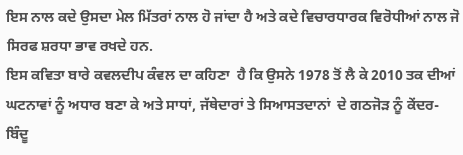ਇਸ ਨਾਲ ਕਦੇ ਉਸਦਾ ਮੇਲ ਮਿੱਤਰਾਂ ਨਾਲ ਹੋ ਜਾਂਦਾ ਹੈ ਅਤੇ ਕਦੇ ਵਿਚਾਰਧਾਰਕ ਵਿਰੋਧੀਆਂ ਨਾਲ ਜੋ ਸਿਰਫ ਸ਼ਰਧਾ ਭਾਵ ਰਖਦੇ ਹਨ.
ਇਸ ਕਵਿਤਾ ਬਾਰੇ ਕਵਲਦੀਪ ਕੰਵਲ ਦਾ ਕਹਿਣਾ  ਹੈ ਕਿ ਉਸਨੇ 1978 ਤੋਂ ਲੈ ਕੇ 2010 ਤਕ ਦੀਆਂ ਘਟਨਾਵਾਂ ਨੂੰ ਅਧਾਰ ਬਣਾ ਕੇ ਅਤੇ ਸਾਧਾਂ, ਜੱਥੇਦਾਰਾਂ ਤੇ ਸਿਆਸਤਦਾਨਾਂ  ਦੇ ਗਠਜੋੜ ਨੂੰ ਕੇਂਦਰ-ਬਿੰਦੂ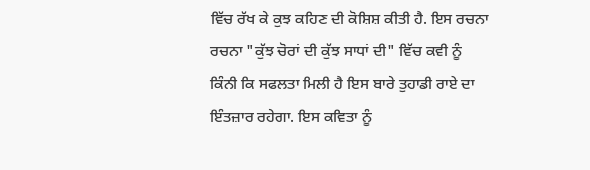ਵਿੱਚ ਰੱਖ ਕੇ ਕੁਝ ਕਹਿਣ ਦੀ ਕੋਸ਼ਿਸ਼ ਕੀਤੀ ਹੈ. ਇਸ ਰਚਨਾ ਰਚਨਾ "ਕੁੱਝ ਚੋਰਾਂ ਦੀ ਕੁੱਝ ਸਾਧਾਂ ਦੀ" ਵਿੱਚ ਕਵੀ ਨੂੰ ਕਿੰਨੀ ਕਿ ਸਫਲਤਾ ਮਿਲੀ ਹੈ ਇਸ ਬਾਰੇ ਤੁਹਾਡੀ ਰਾਏ ਦਾ ਇੰਤਜ਼ਾਰ ਰਹੇਗਾ. ਇਸ ਕਵਿਤਾ ਨੂੰ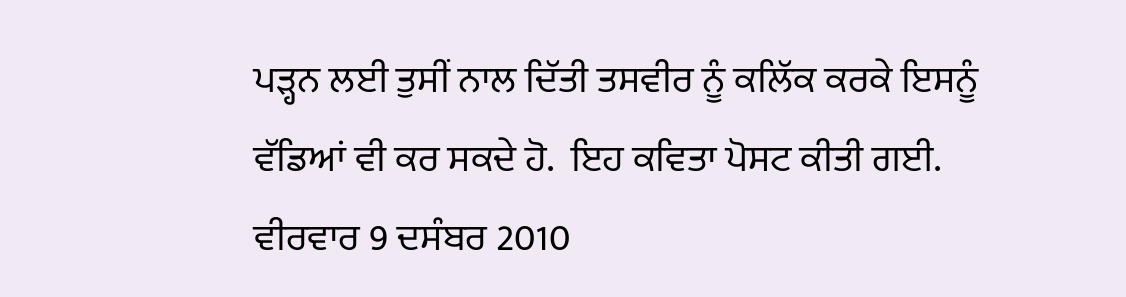ਪੜ੍ਹਨ ਲਈ ਤੁਸੀਂ ਨਾਲ ਦਿੱਤੀ ਤਸਵੀਰ ਨੂੰ ਕਲਿੱਕ ਕਰਕੇ ਇਸਨੂੰ ਵੱਡਿਆਂ ਵੀ ਕਰ ਸਕਦੇ ਹੋ.  ਇਹ ਕਵਿਤਾ ਪੋਸਟ ਕੀਤੀ ਗਈ. ਵੀਰਵਾਰ 9 ਦਸੰਬਰ 2010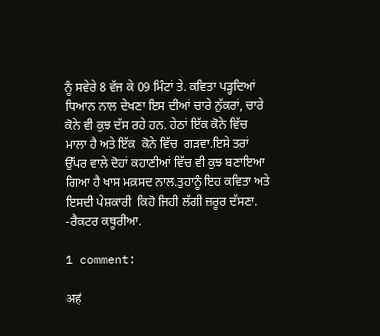ਨੂੰ ਸਵੇਰੇ 8 ਵੱਜ ਕੇ 09 ਮਿੰਟਾਂ ਤੇ. ਕਵਿਤਾ ਪੜ੍ਹਦਿਆਂ ਧਿਆਨ ਨਾਲ ਦੇਖਣਾ ਇਸ ਦੀਆਂ ਚਾਰੇ ਨੁੱਕਰਾਂ, ਚਾਰੇ ਕੋਨੇ ਵੀ ਕੁਝ ਦੱਸ ਰਹੇ ਹਨ. ਹੇਠਾਂ ਇੱਕ ਕੋਨੇ ਵਿੱਚ ਮਾਲਾ ਹੈ ਅਤੇ ਇੱਕ  ਕੋਨੇ ਵਿੱਚ  ਗੜਵਾ.ਇਸੇ ਤਰਾਂ ਉੱਪਰ ਵਾਲੇ ਦੋਹਾਂ ਕਹਾਣੀਆਂ ਵਿੱਚ ਵੀ ਕੁਝ ਬਣਾਇਆ ਗਿਆ ਹੈ ਖਾਸ ਮਕ਼ਸਦ ਨਾਲ.ਤੁਹਾਨੂੰ ਇਹ ਕਵਿਤਾ ਅਤੇ ਇਸਦੀ ਪੇਸ਼ਕਾਰੀ  ਕਿਹੋ ਜਿਹੀ ਲੱਗੀ ਜ਼ਰੂਰ ਦੱਸਣਾ. -ਰੈਕਟਰ ਕਥੂਰੀਆ.

1 comment:

अहं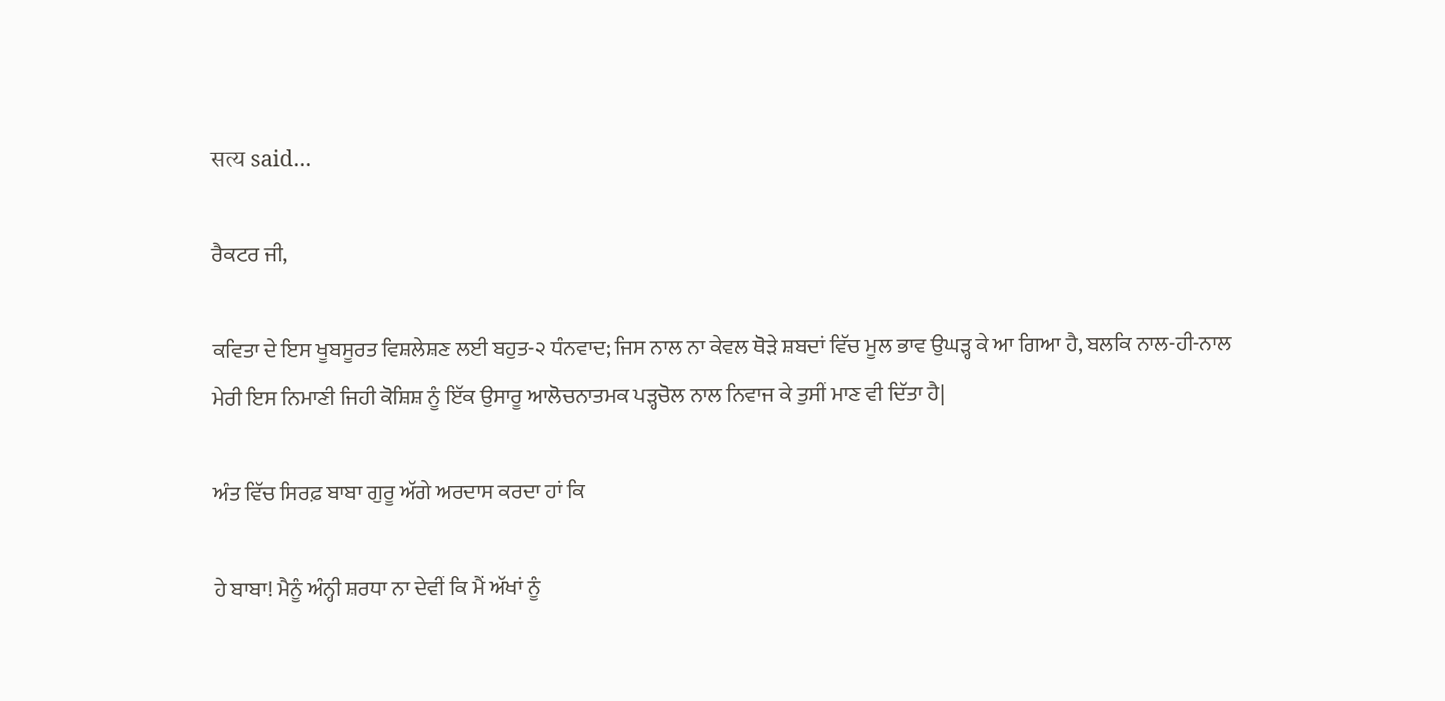सत्य said...

ਰੈਕਟਰ ਜੀ,

ਕਵਿਤਾ ਦੇ ਇਸ ਖੂਬਸੂਰਤ ਵਿਸ਼ਲੇਸ਼ਣ ਲਈ ਬਹੁਤ-੨ ਧੰਨਵਾਦ; ਜਿਸ ਨਾਲ ਨਾ ਕੇਵਲ ਥੋੜੇ ਸ਼ਬਦਾਂ ਵਿੱਚ ਮੂਲ ਭਾਵ ਉਘੜ੍ਹ ਕੇ ਆ ਗਿਆ ਹੈ, ਬਲਕਿ ਨਾਲ-ਹੀ-ਨਾਲ ਮੇਰੀ ਇਸ ਨਿਮਾਣੀ ਜਿਹੀ ਕੋਸ਼ਿਸ਼ ਨੂੰ ਇੱਕ ਉਸਾਰੂ ਆਲੋਚਨਾਤਮਕ ਪੜ੍ਹਚੋਲ ਨਾਲ ਨਿਵਾਜ ਕੇ ਤੁਸੀਂ ਮਾਣ ਵੀ ਦਿੱਤਾ ਹੈ|

ਅੰਤ ਵਿੱਚ ਸਿਰਫ਼ ਬਾਬਾ ਗੁਰੂ ਅੱਗੇ ਅਰਦਾਸ ਕਰਦਾ ਹਾਂ ਕਿ

ਹੇ ਬਾਬਾ! ਮੈਨੂੰ ਅੰਨ੍ਹੀ ਸ਼ਰਧਾ ਨਾ ਦੇਵੀਂ ਕਿ ਮੈਂ ਅੱਖਾਂ ਨੂੰ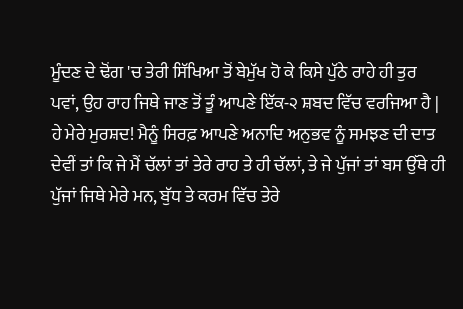ਮੂੰਦਣ ਦੇ ਢੋਂਗ 'ਚ ਤੇਰੀ ਸਿੱਖਿਆ ਤੋਂ ਬੇਮੁੱਖ ਹੋ ਕੇ ਕਿਸੇ ਪੁੱਠੇ ਰਾਹੇ ਹੀ ਤੁਰ ਪਵਾਂ, ਉਹ ਰਾਹ ਜਿਥੇ ਜਾਣ ਤੋਂ ਤੂੰ ਆਪਣੇ ਇੱਕ-੨ ਸ਼ਬਦ ਵਿੱਚ ਵਰਜਿਆ ਹੈ | ਹੇ ਮੇਰੇ ਮੁਰਸ਼ਦ! ਮੈਨੂੰ ਸਿਰਫ਼ ਆਪਣੇ ਅਨਾਦਿ ਅਨੁਭਵ ਨੂੰ ਸਮਝਣ ਦੀ ਦਾਤ ਦੇਵੀਂ ਤਾਂ ਕਿ ਜੇ ਮੈਂ ਚੱਲਾਂ ਤਾਂ ਤੇਰੇ ਰਾਹ ਤੇ ਹੀ ਚੱਲਾਂ, ਤੇ ਜੇ ਪੁੱਜਾਂ ਤਾਂ ਬਸ ਉੱਥੇ ਹੀ ਪੁੱਜਾਂ ਜਿਥੇ ਮੇਰੇ ਮਨ, ਬੁੱਧ ਤੇ ਕਰਮ ਵਿੱਚ ਤੇਰੇ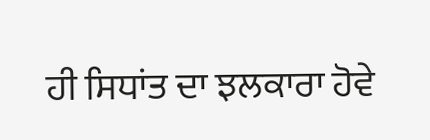ਹੀ ਸਿਧਾਂਤ ਦਾ ਝਲਕਾਰਾ ਹੋਵੇ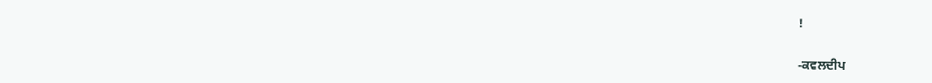!


-ਕਵਲਦੀਪ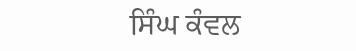ਸਿੰਘ ਕੰਵਲ